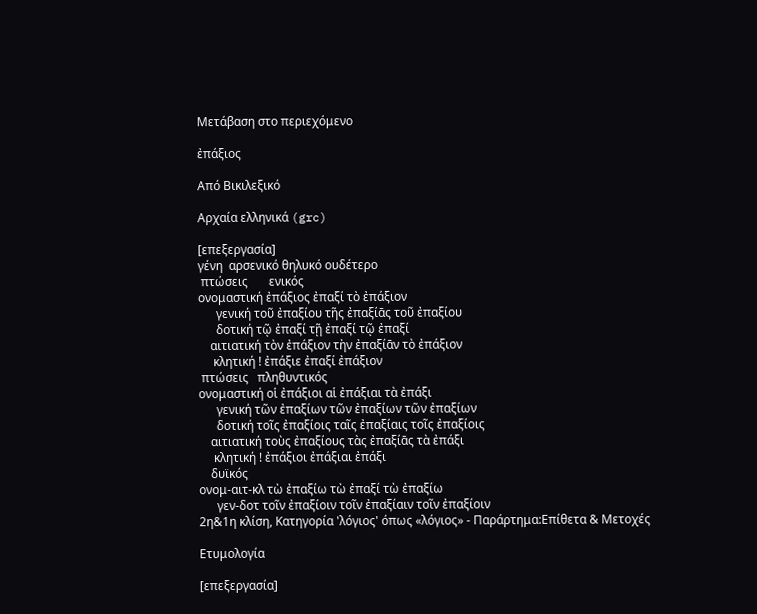Μετάβαση στο περιεχόμενο

ἐπάξιος

Από Βικιλεξικό

Αρχαία ελληνικά (grc)

[επεξεργασία]
γένη  αρσενικό θηλυκό ουδέτερο
 πτώσεις       ενικός
ονομαστική ἐπάξιος ἐπαξί τὸ ἐπάξιον
      γενική τοῦ ἐπαξίου τῆς ἐπαξίᾱς τοῦ ἐπαξίου
      δοτική τῷ ἐπαξί τῇ ἐπαξί τῷ ἐπαξί
    αιτιατική τὸν ἐπάξιον τὴν ἐπαξίᾱν τὸ ἐπάξιον
     κλητική ! ἐπάξιε ἐπαξί ἐπάξιον
 πτώσεις   πληθυντικός
ονομαστική οἱ ἐπάξιοι αἱ ἐπάξιαι τὰ ἐπάξι
      γενική τῶν ἐπαξίων τῶν ἐπαξίων τῶν ἐπαξίων
      δοτική τοῖς ἐπαξίοις ταῖς ἐπαξίαις τοῖς ἐπαξίοις
    αιτιατική τοὺς ἐπαξίους τὰς ἐπαξίᾱς τὰ ἐπάξι
     κλητική ! ἐπάξιοι ἐπάξιαι ἐπάξι
    δυϊκός
ονομ-αιτ-κλ τὼ ἐπαξίω τὼ ἐπαξί τὼ ἐπαξίω
      γεν-δοτ τοῖν ἐπαξίοιν τοῖν ἐπαξίαιν τοῖν ἐπαξίοιν
2η&1η κλίση, Κατηγορία 'λόγιος' όπως «λόγιος» - Παράρτημα:Επίθετα & Μετοχές

Ετυμολογία

[επεξεργασία]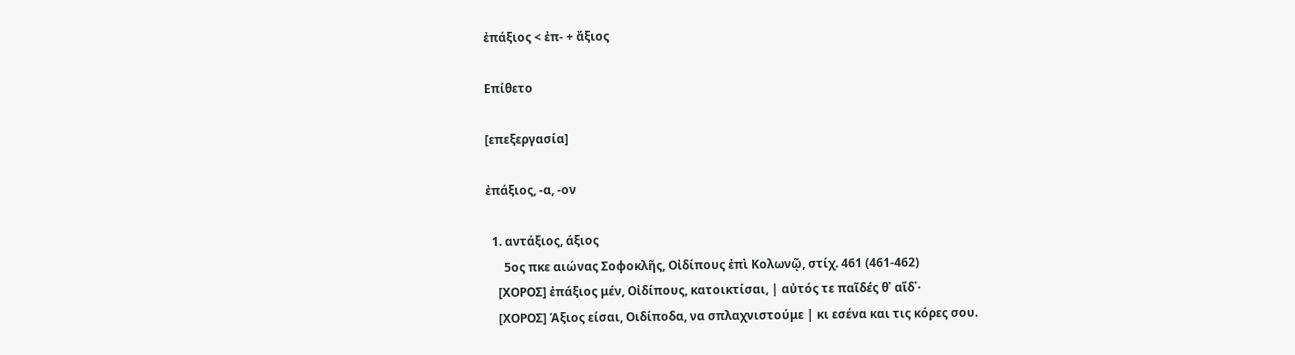ἐπάξιος < ἐπ- + ἄξιος

Επίθετο

[επεξεργασία]

ἐπάξιος, -α, -ον

  1. αντάξιος, άξιος
      5ος πκε αιώνας Σοφοκλῆς, Οἰδίπους ἐπὶ Κολωνῷ, στίχ. 461 (461-462)
    [ΧΟΡΟΣ] ἐπάξιος μέν, Οἰδίπους, κατοικτίσαι, | αὐτός τε παῖδές θ᾽ αἵδ᾽·
    [ΧΟΡΟΣ] Άξιος είσαι, Οιδίποδα, να σπλαχνιστούμε | κι εσένα και τις κόρες σου.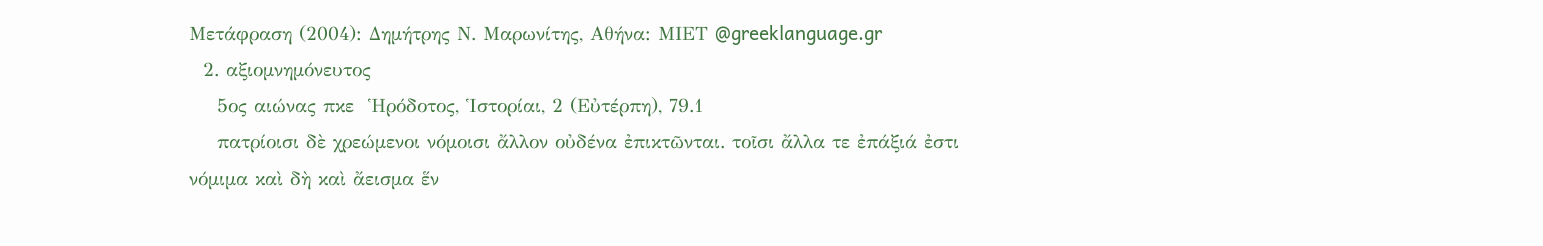Μετάφραση (2004): Δημήτρης Ν. Μαρωνίτης, Αθήνα: ΜΙΕΤ @greeklanguage.gr
  2. αξιομνημόνευτος
    5ος αιώνας πκε  Ἡρόδοτος, Ἱστορίαι, 2 (Εὐτέρπη), 79.1
    πατρίοισι δὲ χρεώμενοι νόμοισι ἄλλον οὐδένα ἐπικτῶνται. τοῖσι ἄλλα τε ἐπάξιά ἐστι νόμιμα καὶ δὴ καὶ ἄεισμα ἕν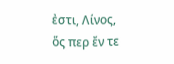ἐστι, Λίνος, ὅς περ ἔν τε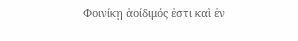Φοινίκῃ ἀοίδιμός ἐστι καὶ ἐν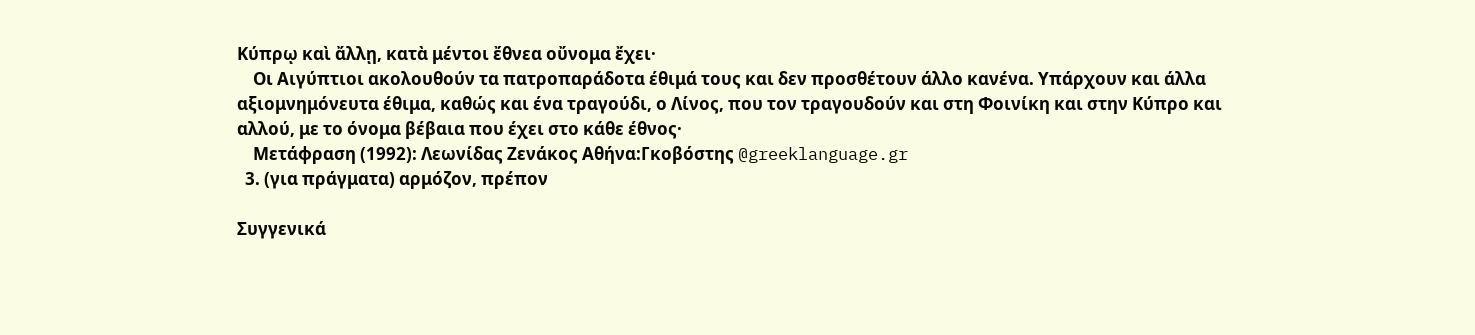Κύπρῳ καὶ ἄλλῃ, κατὰ μέντοι ἔθνεα οὔνομα ἔχει·
    Οι Αιγύπτιοι ακολουθούν τα πατροπαράδοτα έθιμά τους και δεν προσθέτουν άλλο κανένα. Υπάρχουν και άλλα αξιομνημόνευτα έθιμα, καθώς και ένα τραγούδι, ο Λίνος, που τον τραγουδούν και στη Φοινίκη και στην Κύπρο και αλλού, με το όνομα βέβαια που έχει στο κάθε έθνος·
    Μετάφραση (1992): Λεωνίδας Ζενάκος Αθήνα:Γκοβόστης @greeklanguage.gr
  3. (για πράγματα) αρμόζον, πρέπον

Συγγενικά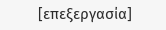[επεξεργασία]